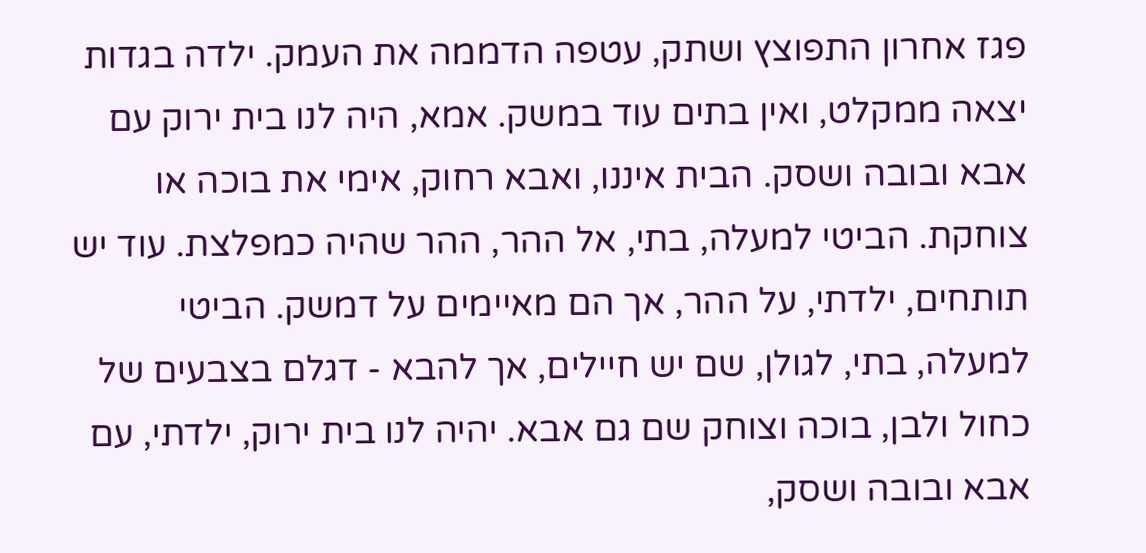פגז אחרון התפוצץ ושתק, עטפה הדממה את העמק. ילדה בגדות יצאה ממקלט, ואין בתים עוד במשק. אמא, היה לנו בית ירוק עם אבא ובובה ושסק. הבית איננו, ואבא רחוק, אימי את בוכה או צוחקת. הביטי למעלה, בתי, אל ההר, ההר שהיה כמפלצת. עוד יש תותחים, ילדתי, על ההר, אך הם מאיימים על דמשק. הביטי למעלה, בתי, לגולן, שם יש חיילים, אך להבא - דגלם בצבעים של כחול ולבן, בוכה וצוחק שם גם אבא. יהיה לנו בית ירוק, ילדתי, עם אבא ובובה ושסק,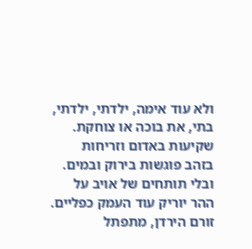ולא עוד אימה, ילדתי, ילדתי, בתי, את בוכה או צוחקת. שקיעות באדום וזריחות בזהב פוגשות בירוק ובמים. ובלי תותחים של אויב על ההר יוריק עוד העמק כפליים. זורם הירדן, מתפתל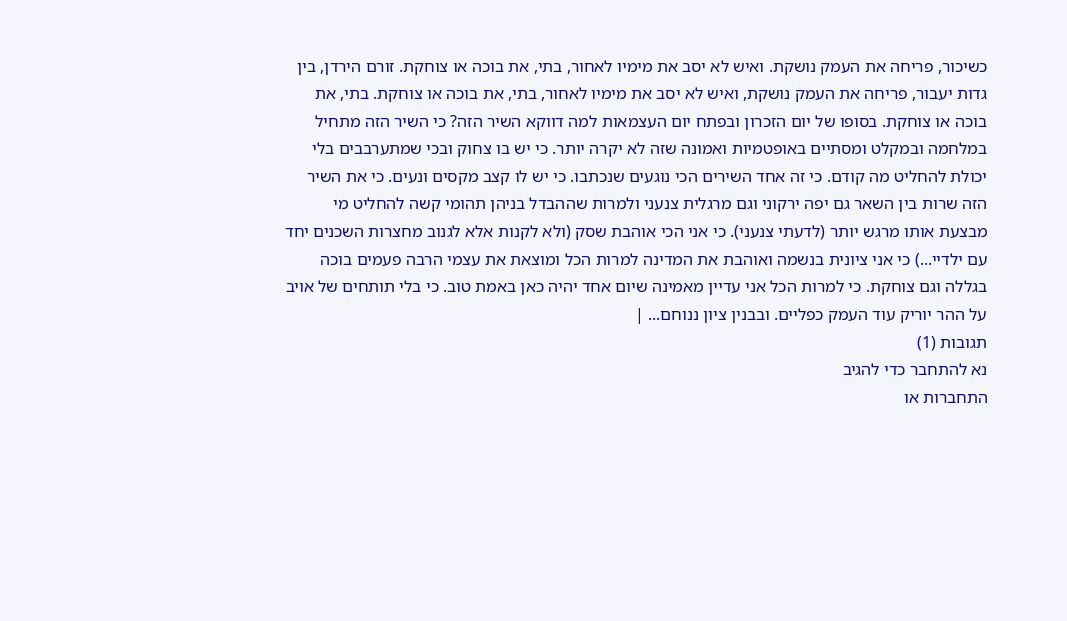כשיכור, פריחה את העמק נושקת. ואיש לא יסב את מימיו לאחור, בתי, את בוכה או צוחקת. זורם הירדן, בין גדות יעבור, פריחה את העמק נושקת, ואיש לא יסב את מימיו לאחור, בתי, את בוכה או צוחקת. בתי, את בוכה או צוחקת. בסופו של יום הזכרון ובפתח יום העצמאות למה דווקא השיר הזה? כי השיר הזה מתחיל במלחמה ובמקלט ומסתיים באופטמיות ואמונה שזה לא יקרה יותר. כי יש בו צחוק ובכי שמתערבבים בלי יכולת להחליט מה קודם. כי זה אחד השירים הכי נוגעים שנכתבו. כי יש לו קצב מקסים ונעים. כי את השיר הזה שרות בין השאר גם יפה ירקוני וגם מרגלית צנעני ולמרות שההבדל בניהן תהומי קשה להחליט מי מבצעת אותו מרגש יותר (לדעתי צנעני). כי אני הכי אוהבת שסק (ולא לקנות אלא לגנוב מחצרות השכנים יחד עם ילדיי...) כי אני ציונית בנשמה ואוהבת את המדינה למרות הכל ומוצאת את עצמי הרבה פעמים בוכה בגללה וגם צוחקת. כי למרות הכל אני עדיין מאמינה שיום אחד יהיה כאן באמת טוב. כי בלי תותחים של אויב על ההר יוריק עוד העמק כפליים. ובבנין ציון ננוחם... |
תגובות (1)
נא להתחבר כדי להגיב
התחברות או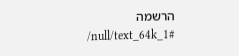הרשמה
/null/text_64k_1#